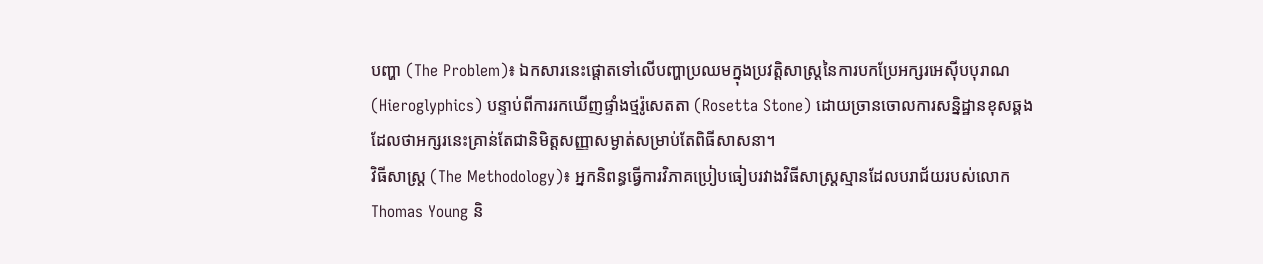បញ្ហា (The Problem)៖ ឯកសារនេះផ្តោតទៅលើបញ្ហាប្រឈមក្នុងប្រវត្តិសាស្រ្តនៃការបកប្រែអក្សរអេស៊ីបបុរាណ (Hieroglyphics) បន្ទាប់ពីការរកឃើញផ្ទាំងថ្មរ៉ូសេតតា (Rosetta Stone) ដោយច្រានចោលការសន្និដ្ឋានខុសឆ្គងដែលថាអក្សរនេះគ្រាន់តែជានិមិត្តសញ្ញាសម្ងាត់សម្រាប់តែពិធីសាសនា។
វិធីសាស្ត្រ (The Methodology)៖ អ្នកនិពន្ធធ្វើការវិភាគប្រៀបធៀបរវាងវិធីសាស្ត្រស្មានដែលបរាជ័យរបស់លោក Thomas Young និ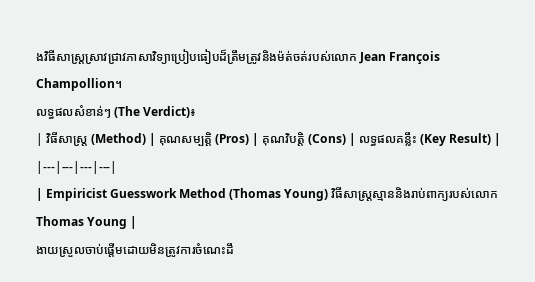ងវិធីសាស្ត្រស្រាវជ្រាវភាសាវិទ្យាប្រៀបធៀបដ៏ត្រឹមត្រូវនិងម៉ត់ចត់របស់លោក Jean François Champollion។
លទ្ធផលសំខាន់ៗ (The Verdict)៖
| វិធីសាស្ត្រ (Method) | គុណសម្បត្តិ (Pros) | គុណវិបត្តិ (Cons) | លទ្ធផលគន្លឹះ (Key Result) |
|---|---|---|---|
| Empiricist Guesswork Method (Thomas Young) វិធីសាស្ត្រស្មាននិងរាប់ពាក្យរបស់លោក Thomas Young |
ងាយស្រួលចាប់ផ្តើមដោយមិនត្រូវការចំណេះដឹ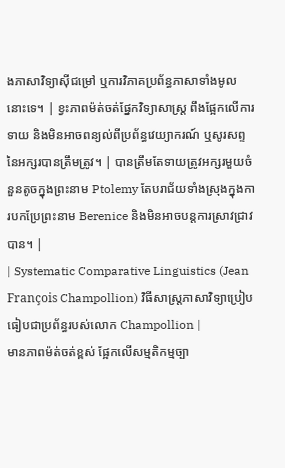ងភាសាវិទ្យាស៊ីជម្រៅ ឬការវិភាគប្រព័ន្ធភាសាទាំងមូលនោះទេ។ | ខ្វះភាពម៉ត់ចត់ផ្នែកវិទ្យាសាស្ត្រ ពឹងផ្អែកលើការទាយ និងមិនអាចពន្យល់ពីប្រព័ន្ធវេយ្យាករណ៍ ឬសូរសព្ទនៃអក្សរបានត្រឹមត្រូវ។ | បានត្រឹមតែទាយត្រូវអក្សរមួយចំនួនតូចក្នុងព្រះនាម Ptolemy តែបរាជ័យទាំងស្រុងក្នុងការបកប្រែព្រះនាម Berenice និងមិនអាចបន្តការស្រាវជ្រាវបាន។ |
| Systematic Comparative Linguistics (Jean François Champollion) វិធីសាស្ត្រភាសាវិទ្យាប្រៀបធៀបជាប្រព័ន្ធរបស់លោក Champollion |
មានភាពម៉ត់ចត់ខ្ពស់ ផ្អែកលើសម្មតិកម្មច្បា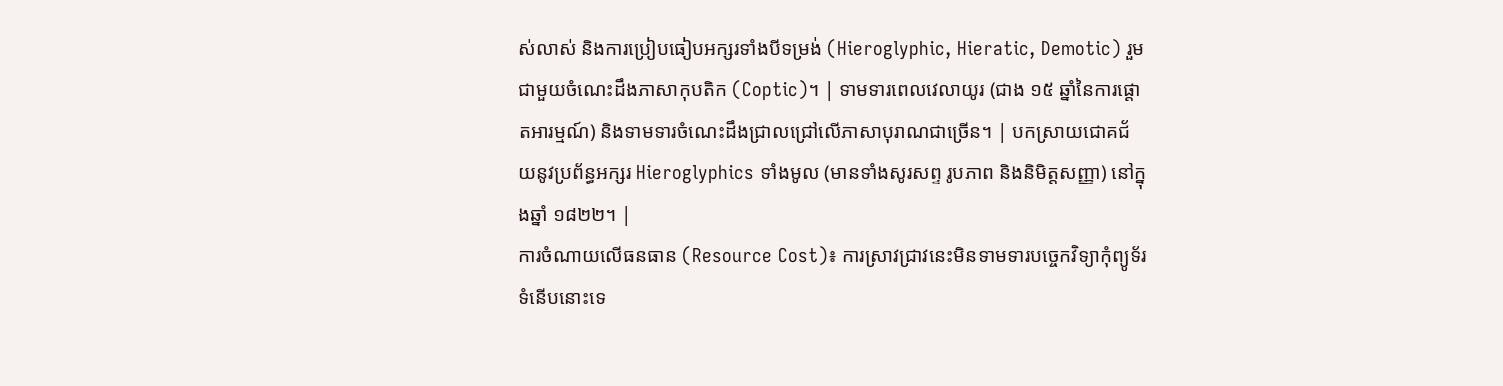ស់លាស់ និងការប្រៀបធៀបអក្សរទាំងបីទម្រង់ (Hieroglyphic, Hieratic, Demotic) រួមជាមួយចំណេះដឹងភាសាកុបតិក (Coptic)។ | ទាមទារពេលវេលាយូរ (ជាង ១៥ ឆ្នាំនៃការផ្តោតអារម្មណ៍) និងទាមទារចំណេះដឹងជ្រាលជ្រៅលើភាសាបុរាណជាច្រើន។ | បកស្រាយជោគជ័យនូវប្រព័ន្ធអក្សរ Hieroglyphics ទាំងមូល (មានទាំងសូរសព្ទ រូបភាព និងនិមិត្តសញ្ញា) នៅក្នុងឆ្នាំ ១៨២២។ |
ការចំណាយលើធនធាន (Resource Cost)៖ ការស្រាវជ្រាវនេះមិនទាមទារបច្ចេកវិទ្យាកុំព្យូទ័រទំនើបនោះទេ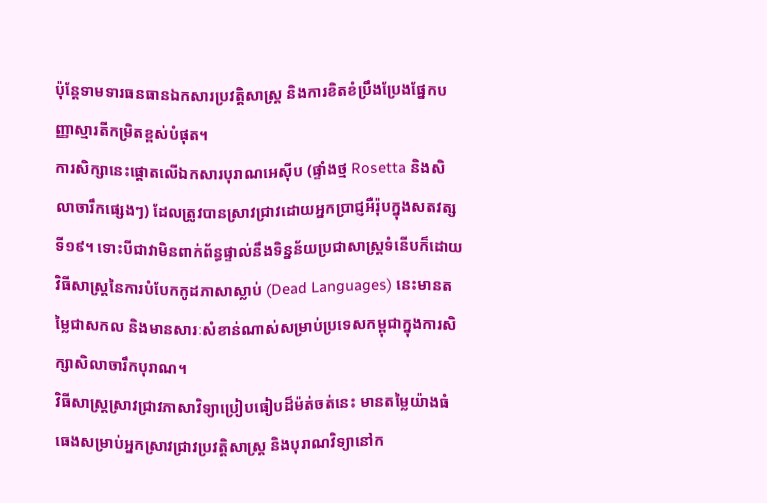ប៉ុន្តែទាមទារធនធានឯកសារប្រវត្តិសាស្ត្រ និងការខិតខំប្រឹងប្រែងផ្នែកបញ្ញាស្មារតីកម្រិតខ្ពស់បំផុត។
ការសិក្សានេះផ្តោតលើឯកសារបុរាណអេស៊ីប (ផ្ទាំងថ្ម Rosetta និងសិលាចារឹកផ្សេងៗ) ដែលត្រូវបានស្រាវជ្រាវដោយអ្នកប្រាជ្ញអឺរ៉ុបក្នុងសតវត្សទី១៩។ ទោះបីជាវាមិនពាក់ព័ន្ធផ្ទាល់នឹងទិន្នន័យប្រជាសាស្ត្រទំនើបក៏ដោយ វិធីសាស្ត្រនៃការបំបែកកូដភាសាស្លាប់ (Dead Languages) នេះមានតម្លៃជាសកល និងមានសារៈសំខាន់ណាស់សម្រាប់ប្រទេសកម្ពុជាក្នុងការសិក្សាសិលាចារឹកបុរាណ។
វិធីសាស្ត្រស្រាវជ្រាវភាសាវិទ្យាប្រៀបធៀបដ៏ម៉ត់ចត់នេះ មានតម្លៃយ៉ាងធំធេងសម្រាប់អ្នកស្រាវជ្រាវប្រវត្តិសាស្ត្រ និងបុរាណវិទ្យានៅក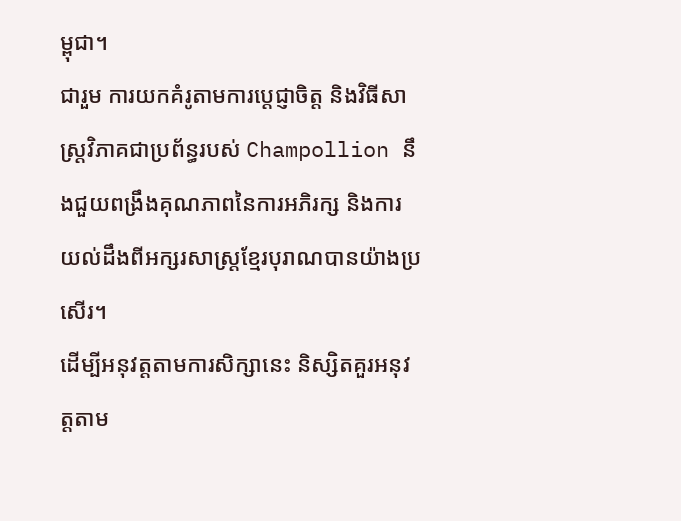ម្ពុជា។
ជារួម ការយកគំរូតាមការប្តេជ្ញាចិត្ត និងវិធីសាស្ត្រវិភាគជាប្រព័ន្ធរបស់ Champollion នឹងជួយពង្រឹងគុណភាពនៃការអភិរក្ស និងការយល់ដឹងពីអក្សរសាស្ត្រខ្មែរបុរាណបានយ៉ាងប្រសើរ។
ដើម្បីអនុវត្តតាមការសិក្សានេះ និស្សិតគួរអនុវត្តតាម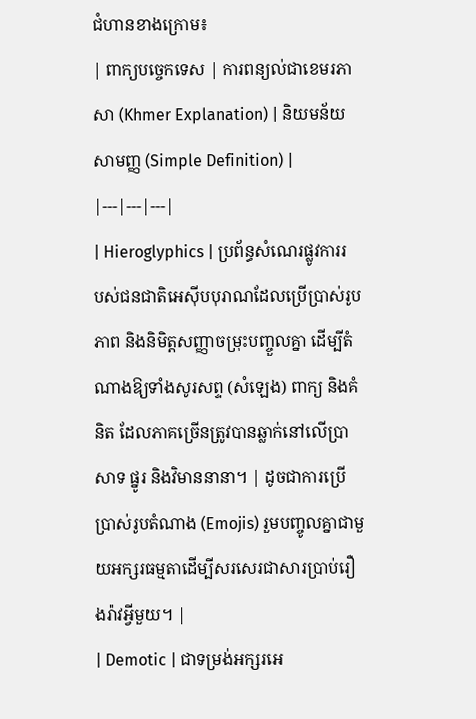ជំហានខាងក្រោម៖
| ពាក្យបច្ចេកទេស | ការពន្យល់ជាខេមរភាសា (Khmer Explanation) | និយមន័យសាមញ្ញ (Simple Definition) |
|---|---|---|
| Hieroglyphics | ប្រព័ន្ធសំណេរផ្លូវការរបស់ជនជាតិអេស៊ីបបុរាណដែលប្រើប្រាស់រូបភាព និងនិមិត្តសញ្ញាចម្រុះបញ្ចួលគ្នា ដើម្បីតំណាងឱ្យទាំងសូរសព្ទ (សំឡេង) ពាក្យ និងគំនិត ដែលភាគច្រើនត្រូវបានឆ្លាក់នៅលើប្រាសាទ ផ្នូរ និងវិមាននានា។ | ដូចជាការប្រើប្រាស់រូបតំណាង (Emojis) រួមបញ្ចូលគ្នាជាមួយអក្សរធម្មតាដើម្បីសរសេរជាសារប្រាប់រឿងរ៉ាវអ្វីមួយ។ |
| Demotic | ជាទម្រង់អក្សរអេ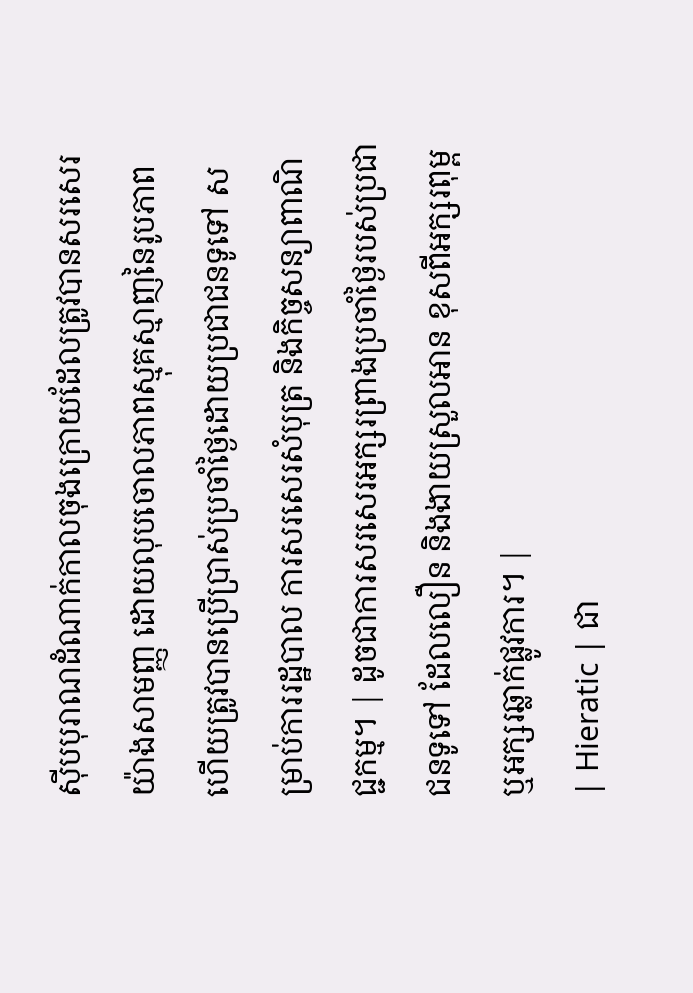ស៊ីបបុរាណដំណាក់កាលចុងក្រោយដែលត្រូវបានសរសេរយ៉ាងសាមញ្ញ ដោយលុបចោលភាពស្មុគស្មាញនៃរូបភាព ហើយត្រូវបានប្រើប្រាស់ប្រចាំថ្ងៃដោយប្រជាជនទូទៅ សម្រាប់ការរដ្ឋបាល ការសរសេរសំបុត្រ និងកិច្ចសន្យាពាណិជ្ជកម្ម។ | ដូចជាការសរសេរអក្សរព្រាងប្រចាំថ្ងៃរបស់ប្រជាជនទូទៅ ដែលលឿន និងងាយស្រួលអាន ខុសពីអក្សរពុម្ពឬអក្សរឆ្លាក់ផ្លូវការ។ |
| Hieratic | ជា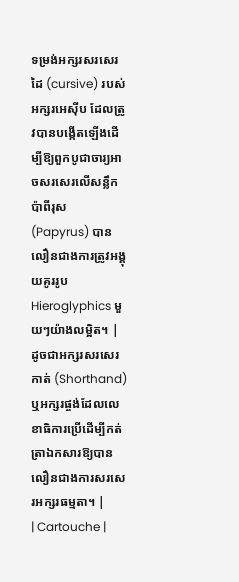ទម្រង់អក្សរសរសេរដៃ (cursive) របស់អក្សរអេស៊ីប ដែលត្រូវបានបង្កើតឡើងដើម្បីឱ្យពួកបូជាចារ្យអាចសរសេរលើសន្លឹកប៉ាពីរុស (Papyrus) បានលឿនជាងការត្រូវអង្គុយគូររូប Hieroglyphics មួយៗយ៉ាងលម្អិត។ | ដូចជាអក្សរសរសេរកាត់ (Shorthand) ឬអក្សរផ្ចង់ដែលលេខាធិការប្រើដើម្បីកត់ត្រាឯកសារឱ្យបានលឿនជាងការសរសេរអក្សរធម្មតា។ |
| Cartouche |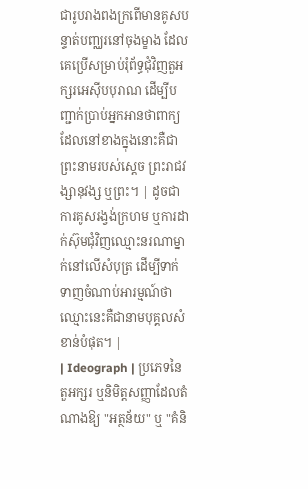ជារូបរាងពងក្រពើមានគូសបន្ទាត់បញ្ឈរនៅចុងម្ខាង ដែលគេប្រើសម្រាប់រុំព័ទ្ធជុំវិញតួអក្សរអេស៊ីបបុរាណ ដើម្បីបញ្ជាក់ប្រាប់អ្នកអានថាពាក្យដែលនៅខាងក្នុងនោះគឺជាព្រះនាមរបស់ស្តេច ព្រះរាជវង្សានុវង្ស ឬព្រះ។ | ដូចជាការគូសរង្វង់ក្រហម ឬការដាក់ស៊ុមជុំវិញឈ្មោះនរណាម្នាក់នៅលើសំបុត្រ ដើម្បីទាក់ទាញចំណាប់អារម្មណ៍ថាឈ្មោះនេះគឺជានាមបុគ្គលសំខាន់បំផុត។ |
| Ideograph | ប្រភេទនៃតួអក្សរ ឬនិមិត្តសញ្ញាដែលតំណាងឱ្យ "អត្ថន័យ" ឬ "គំនិ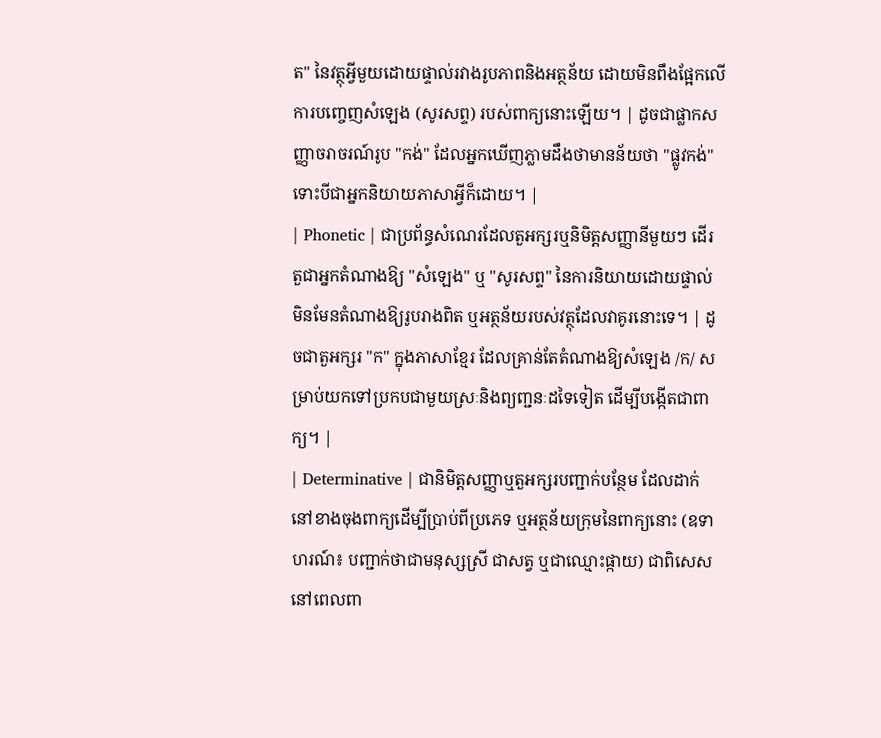ត" នៃវត្ថុអ្វីមួយដោយផ្ទាល់រវាងរូបភាពនិងអត្ថន័យ ដោយមិនពឹងផ្អែកលើការបញ្ចេញសំឡេង (សូរសព្ទ) របស់ពាក្យនោះឡើយ។ | ដូចជាផ្លាកសញ្ញាចរាចរណ៍រូប "កង់" ដែលអ្នកឃើញភ្លាមដឹងថាមានន័យថា "ផ្លូវកង់" ទោះបីជាអ្នកនិយាយភាសាអ្វីក៏ដោយ។ |
| Phonetic | ជាប្រព័ន្ធសំណេរដែលតួអក្សរឬនិមិត្តសញ្ញានីមួយៗ ដើរតួជាអ្នកតំណាងឱ្យ "សំឡេង" ឬ "សូរសព្ទ" នៃការនិយាយដោយផ្ទាល់ មិនមែនតំណាងឱ្យរូបរាងពិត ឬអត្ថន័យរបស់វត្ថុដែលវាគូរនោះទេ។ | ដូចជាតួអក្សរ "ក" ក្នុងភាសាខ្មែរ ដែលគ្រាន់តែតំណាងឱ្យសំឡេង /ក/ សម្រាប់យកទៅប្រកបជាមួយស្រៈនិងព្យញ្ជនៈដទៃទៀត ដើម្បីបង្កើតជាពាក្យ។ |
| Determinative | ជានិមិត្តសញ្ញាឬតួអក្សរបញ្ជាក់បន្ថែម ដែលដាក់នៅខាងចុងពាក្យដើម្បីប្រាប់ពីប្រភេទ ឬអត្ថន័យក្រុមនៃពាក្យនោះ (ឧទាហរណ៍៖ បញ្ជាក់ថាជាមនុស្សស្រី ជាសត្វ ឬជាឈ្មោះផ្កាយ) ជាពិសេសនៅពេលពា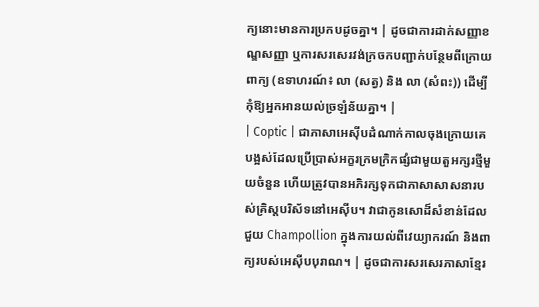ក្យនោះមានការប្រកបដូចគ្នា។ | ដូចជាការដាក់សញ្ញាខណ្ឌសញ្ញា ឬការសរសេរវង់ក្រចកបញ្ជាក់បន្ថែមពីក្រោយពាក្យ (ឧទាហរណ៍៖ លា (សត្វ) និង លា (សំពះ)) ដើម្បីកុំឱ្យអ្នកអានយល់ច្រឡំន័យគ្នា។ |
| Coptic | ជាភាសាអេស៊ីបដំណាក់កាលចុងក្រោយគេបង្អស់ដែលប្រើប្រាស់អក្ខរក្រមក្រិកផ្សំជាមួយតួអក្សរថ្មីមួយចំនួន ហើយត្រូវបានអភិរក្សទុកជាភាសាសាសនារបស់គ្រិស្តបរិស័ទនៅអេស៊ីប។ វាជាកូនសោដ៏សំខាន់ដែលជួយ Champollion ក្នុងការយល់ពីវេយ្យាករណ៍ និងពាក្យរបស់អេស៊ីបបុរាណ។ | ដូចជាការសរសេរភាសាខ្មែរ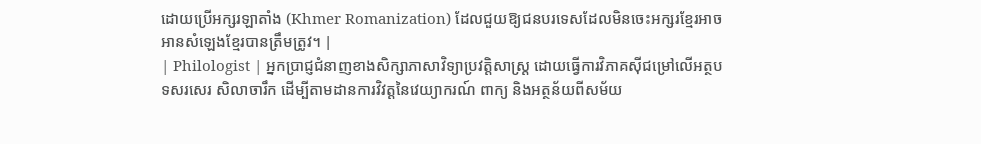ដោយប្រើអក្សរឡាតាំង (Khmer Romanization) ដែលជួយឱ្យជនបរទេសដែលមិនចេះអក្សរខ្មែរអាចអានសំឡេងខ្មែរបានត្រឹមត្រូវ។ |
| Philologist | អ្នកប្រាជ្ញជំនាញខាងសិក្សាភាសាវិទ្យាប្រវត្តិសាស្ត្រ ដោយធ្វើការវិភាគស៊ីជម្រៅលើអត្ថបទសរសេរ សិលាចារឹក ដើម្បីតាមដានការវិវត្តនៃវេយ្យាករណ៍ ពាក្យ និងអត្ថន័យពីសម័យ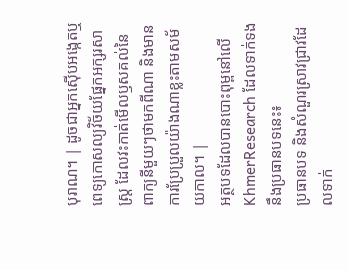បុរាណ។ | ដូចជាអ្នកស៊ើបអង្កេតឬពេទ្យកោសល្យវិច័យផ្នែកអក្សរសាស្ត្រ ដែលវះកាត់មើលឫសគល់នៃពាក្យនីមួយៗថាមកពីណា និងមានការប្រែប្រួលយ៉ាងណាខ្លះតាមសម័យកាល។ |
អត្ថបទដែលបានបោះពុម្ពនៅលើ KhmerResearch ដែលទាក់ទងនឹងប្រធានបទនេះ៖
ប្រធានបទ និងសំណួរស្រាវជ្រាវដែលទាក់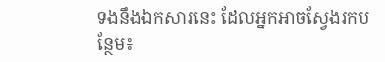ទងនឹងឯកសារនេះ ដែលអ្នកអាចស្វែងរកបន្ថែម៖